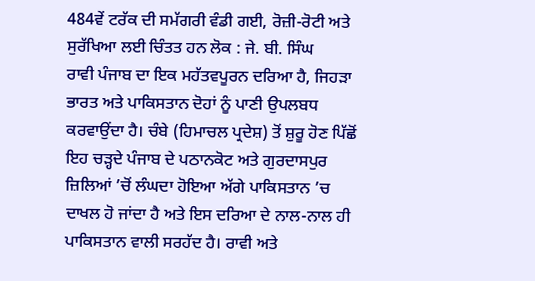484ਵੇਂ ਟਰੱਕ ਦੀ ਸਮੱਗਰੀ ਵੰਡੀ ਗਈ, ਰੋਜ਼ੀ-ਰੋਟੀ ਅਤੇ ਸੁਰੱਖਿਆ ਲਈ ਚਿੰਤਤ ਹਨ ਲੋਕ : ਜੇ. ਬੀ. ਸਿੰਘ
ਰਾਵੀ ਪੰਜਾਬ ਦਾ ਇਕ ਮਹੱਤਵਪੂਰਨ ਦਰਿਆ ਹੈ, ਜਿਹੜਾ ਭਾਰਤ ਅਤੇ ਪਾਕਿਸਤਾਨ ਦੋਹਾਂ ਨੂੰ ਪਾਣੀ ਉਪਲਬਧ ਕਰਵਾਉਂਦਾ ਹੈ। ਚੰਬੇ (ਹਿਮਾਚਲ ਪ੍ਰਦੇਸ਼) ਤੋਂ ਸ਼ੁਰੂ ਹੋਣ ਪਿੱਛੋਂ ਇਹ ਚੜ੍ਹਦੇ ਪੰਜਾਬ ਦੇ ਪਠਾਨਕੋਟ ਅਤੇ ਗੁਰਦਾਸਪੁਰ ਜ਼ਿਲਿਆਂ ’ਚੋਂ ਲੰਘਦਾ ਹੋਇਆ ਅੱਗੇ ਪਾਕਿਸਤਾਨ ’ਚ ਦਾਖਲ ਹੋ ਜਾਂਦਾ ਹੈ ਅਤੇ ਇਸ ਦਰਿਆ ਦੇ ਨਾਲ-ਨਾਲ ਹੀ ਪਾਕਿਸਤਾਨ ਵਾਲੀ ਸਰਹੱਦ ਹੈ। ਰਾਵੀ ਅਤੇ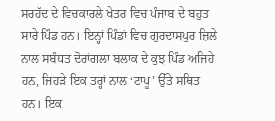ਸਰਹੱਦ ਦੇ ਵਿਚਕਾਰਲੇ ਖੇਤਰ ਵਿਚ ਪੰਜਾਬ ਦੇ ਬਹੁਤ ਸਾਰੇ ਪਿੰਡ ਹਨ। ਇਨ੍ਹਾਂ ਪਿੰਡਾਂ ਵਿਚ ਗੁਰਦਾਸਪੁਰ ਜ਼ਿਲੇ ਨਾਲ ਸਬੰਧਤ ਦੋਰਾਂਗਲਾ ਬਲਾਕ ਦੇ ਕੁਝ ਪਿੰਡ ਅਜਿਹੇ ਹਨ, ਜਿਹੜੇ ਇਕ ਤਰ੍ਹਾਂ ਨਾਲ ‘ਟਾਪੂ’ ਉੱਤੇ ਸਥਿਤ ਹਨ। ਇਕ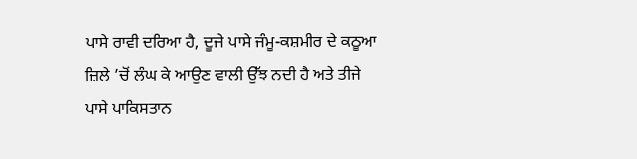ਪਾਸੇ ਰਾਵੀ ਦਰਿਆ ਹੈ, ਦੂਜੇ ਪਾਸੇ ਜੰਮੂ-ਕਸ਼ਮੀਰ ਦੇ ਕਠੂਆ ਜ਼ਿਲੇ ’ਚੋਂ ਲੰਘ ਕੇ ਆਉਣ ਵਾਲੀ ਉੱਝ ਨਦੀ ਹੈ ਅਤੇ ਤੀਜੇ ਪਾਸੇ ਪਾਕਿਸਤਾਨ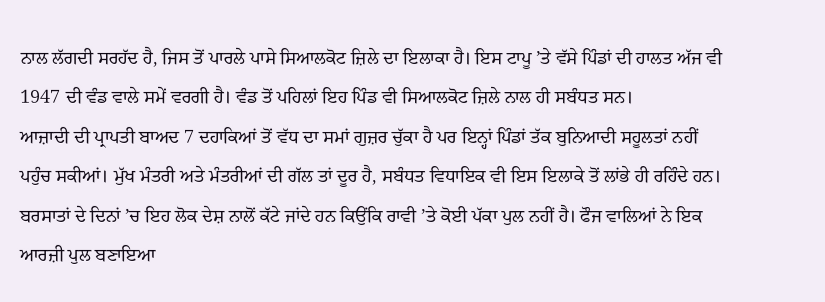ਨਾਲ ਲੱਗਦੀ ਸਰਹੱਦ ਹੈ, ਜਿਸ ਤੋਂ ਪਾਰਲੇ ਪਾਸੇ ਸਿਆਲਕੋਟ ਜ਼ਿਲੇ ਦਾ ਇਲਾਕਾ ਹੈ। ਇਸ ਟਾਪੂ ’ਤੇ ਵੱਸੇ ਪਿੰਡਾਂ ਦੀ ਹਾਲਤ ਅੱਜ ਵੀ 1947 ਦੀ ਵੰਡ ਵਾਲੇ ਸਮੇਂ ਵਰਗੀ ਹੈ। ਵੰਡ ਤੋਂ ਪਹਿਲਾਂ ਇਹ ਪਿੰਡ ਵੀ ਸਿਆਲਕੋਟ ਜ਼ਿਲੇ ਨਾਲ ਹੀ ਸਬੰਧਤ ਸਨ।
ਆਜ਼ਾਦੀ ਦੀ ਪ੍ਰਾਪਤੀ ਬਾਅਦ 7 ਦਹਾਕਿਆਂ ਤੋਂ ਵੱਧ ਦਾ ਸਮਾਂ ਗੁਜ਼ਰ ਚੁੱਕਾ ਹੈ ਪਰ ਇਨ੍ਹਾਂ ਪਿੰਡਾਂ ਤੱਕ ਬੁਨਿਆਦੀ ਸਹੂਲਤਾਂ ਨਹੀਂ ਪਹੁੰਚ ਸਕੀਆਂ। ਮੁੱਖ ਮੰਤਰੀ ਅਤੇ ਮੰਤਰੀਆਂ ਦੀ ਗੱਲ ਤਾਂ ਦੂਰ ਹੈ, ਸਬੰਧਤ ਵਿਧਾਇਕ ਵੀ ਇਸ ਇਲਾਕੇ ਤੋਂ ਲਾਂਭੇ ਹੀ ਰਹਿੰਦੇ ਹਨ। ਬਰਸਾਤਾਂ ਦੇ ਦਿਨਾਂ ’ਚ ਇਹ ਲੋਕ ਦੇਸ਼ ਨਾਲੋਂ ਕੱਟੇ ਜਾਂਦੇ ਹਨ ਕਿਉਂਕਿ ਰਾਵੀ ’ਤੇ ਕੋਈ ਪੱਕਾ ਪੁਲ ਨਹੀਂ ਹੈ। ਫੌਜ ਵਾਲਿਆਂ ਨੇ ਇਕ ਆਰਜ਼ੀ ਪੁਲ ਬਣਾਇਆ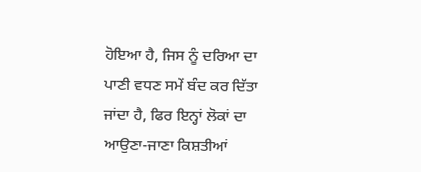ਹੋਇਆ ਹੈ, ਜਿਸ ਨੂੰ ਦਰਿਆ ਦਾ ਪਾਣੀ ਵਧਣ ਸਮੇਂ ਬੰਦ ਕਰ ਦਿੱਤਾ ਜਾਂਦਾ ਹੈ, ਫਿਰ ਇਨ੍ਹਾਂ ਲੋਕਾਂ ਦਾ ਆਉਣਾ-ਜਾਣਾ ਕਿਸ਼ਤੀਆਂ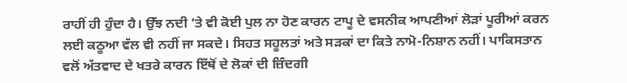ਰਾਹੀਂ ਹੀ ਹੁੰਦਾ ਹੈ। ਉੱਝ ਨਦੀ ’ਤੇ ਵੀ ਕੋਈ ਪੁਲ ਨਾ ਹੋਣ ਕਾਰਨ ਟਾਪੂ ਦੇ ਵਸਨੀਕ ਆਪਣੀਆਂ ਲੋੜਾਂ ਪੂਰੀਆਂ ਕਰਨ ਲਈ ਕਠੂਆ ਵੱਲ ਵੀ ਨਹੀਂ ਜਾ ਸਕਦੇ। ਸਿਹਤ ਸਹੂਲਤਾਂ ਅਤੇ ਸੜਕਾਂ ਦਾ ਕਿਤੇ ਨਾਮੋ-ਨਿਸ਼ਾਨ ਨਹੀਂ। ਪਾਕਿਸਤਾਨ ਵਲੋਂ ਅੱਤਵਾਦ ਦੇ ਖਤਰੇ ਕਾਰਨ ਇੱਥੋਂ ਦੇ ਲੋਕਾਂ ਦੀ ਜ਼ਿੰਦਗੀ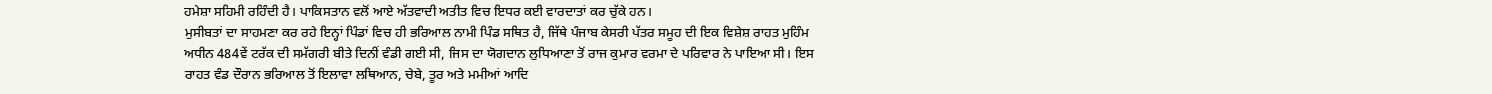ਹਮੇਸ਼ਾ ਸਹਿਮੀ ਰਹਿੰਦੀ ਹੈ। ਪਾਕਿਸਤਾਨ ਵਲੋਂ ਆਏ ਅੱਤਵਾਦੀ ਅਤੀਤ ਵਿਚ ਇਧਰ ਕਈ ਵਾਰਦਾਤਾਂ ਕਰ ਚੁੱਕੇ ਹਨ।
ਮੁਸੀਬਤਾਂ ਦਾ ਸਾਹਮਣਾ ਕਰ ਰਹੇ ਇਨ੍ਹਾਂ ਪਿੰਡਾਂ ਵਿਚ ਹੀ ਭਰਿਆਲ ਨਾਮੀ ਪਿੰਡ ਸਥਿਤ ਹੈ, ਜਿੱਥੇ ਪੰਜਾਬ ਕੇਸਰੀ ਪੱਤਰ ਸਮੂਹ ਦੀ ਇਕ ਵਿਸ਼ੇਸ਼ ਰਾਹਤ ਮੁਹਿੰਮ ਅਧੀਨ 484ਵੇਂ ਟਰੱਕ ਦੀ ਸਮੱਗਰੀ ਬੀਤੇ ਦਿਨੀਂ ਵੰਡੀ ਗਈ ਸੀ, ਜਿਸ ਦਾ ਯੋਗਦਾਨ ਲੁਧਿਆਣਾ ਤੋਂ ਰਾਜ ਕੁਮਾਰ ਵਰਮਾ ਦੇ ਪਰਿਵਾਰ ਨੇ ਪਾਇਆ ਸੀ। ਇਸ ਰਾਹਤ ਵੰਡ ਦੌਰਾਨ ਭਰਿਆਲ ਤੋਂ ਇਲਾਵਾ ਲਥਿਆਨ, ਚੇਬੇ, ਤੂਰ ਅਤੇ ਮਮੀਆਂ ਆਦਿ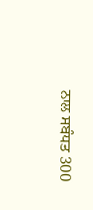ਨਾਲ ਸਬੰਧਤ 300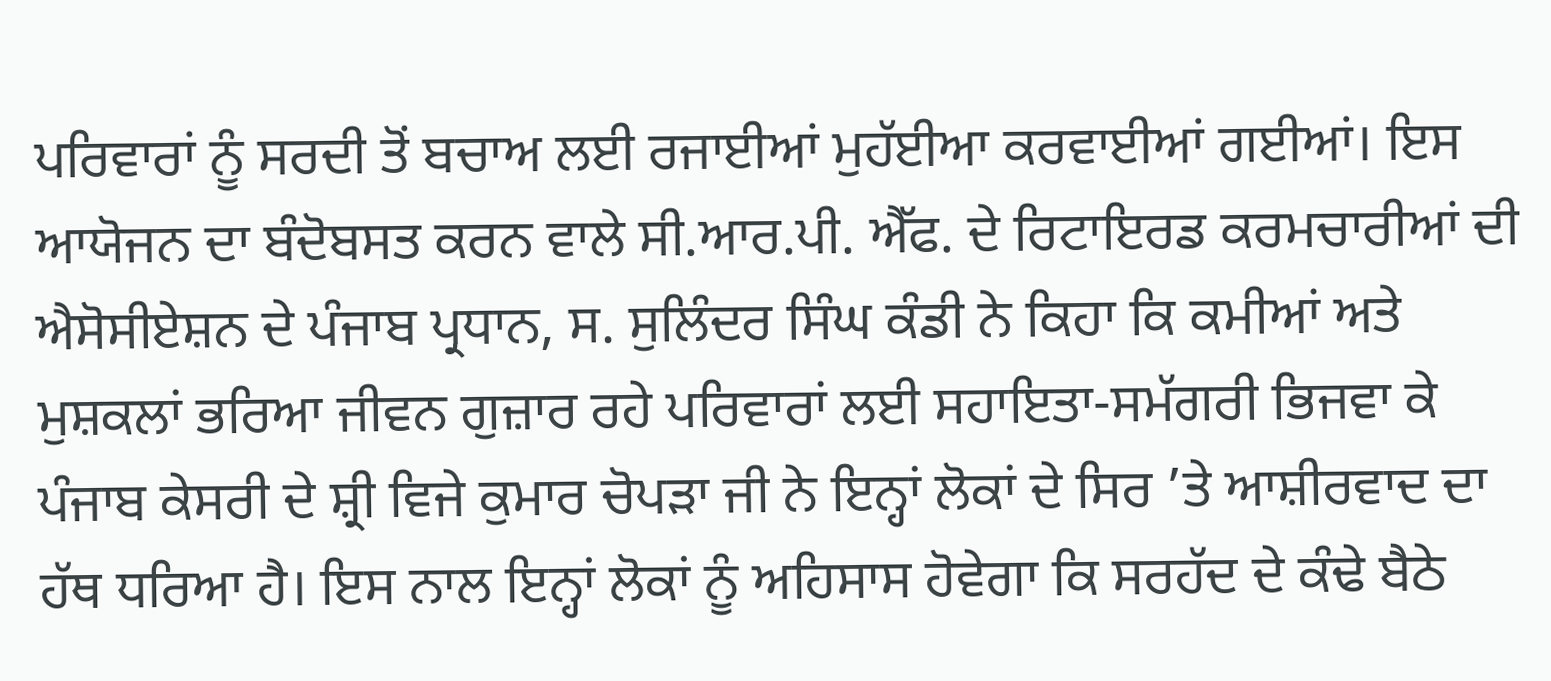ਪਰਿਵਾਰਾਂ ਨੂੰ ਸਰਦੀ ਤੋਂ ਬਚਾਅ ਲਈ ਰਜਾਈਆਂ ਮੁਹੱਈਆ ਕਰਵਾਈਆਂ ਗਈਆਂ। ਇਸ ਆਯੋਜਨ ਦਾ ਬੰਦੋਬਸਤ ਕਰਨ ਵਾਲੇ ਸੀ.ਆਰ.ਪੀ. ਐੱਫ. ਦੇ ਰਿਟਾਇਰਡ ਕਰਮਚਾਰੀਆਂ ਦੀ ਐਸੋਸੀਏਸ਼ਨ ਦੇ ਪੰਜਾਬ ਪ੍ਰਧਾਨ, ਸ. ਸੁਲਿੰਦਰ ਸਿੰਘ ਕੰਡੀ ਨੇ ਕਿਹਾ ਕਿ ਕਮੀਆਂ ਅਤੇ ਮੁਸ਼ਕਲਾਂ ਭਰਿਆ ਜੀਵਨ ਗੁਜ਼ਾਰ ਰਹੇ ਪਰਿਵਾਰਾਂ ਲਈ ਸਹਾਇਤਾ-ਸਮੱਗਰੀ ਭਿਜਵਾ ਕੇ ਪੰਜਾਬ ਕੇਸਰੀ ਦੇ ਸ਼੍ਰੀ ਵਿਜੇ ਕੁਮਾਰ ਚੋਪੜਾ ਜੀ ਨੇ ਇਨ੍ਹਾਂ ਲੋਕਾਂ ਦੇ ਸਿਰ ’ਤੇ ਆਸ਼ੀਰਵਾਦ ਦਾ ਹੱਥ ਧਰਿਆ ਹੈ। ਇਸ ਨਾਲ ਇਨ੍ਹਾਂ ਲੋਕਾਂ ਨੂੰ ਅਹਿਸਾਸ ਹੋਵੇਗਾ ਕਿ ਸਰਹੱਦ ਦੇ ਕੰਢੇ ਬੈਠੇ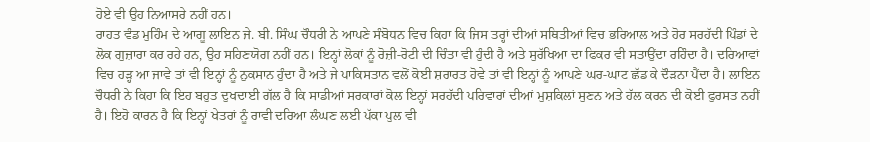ਹੋਏ ਵੀ ਉਹ ਨਿਆਸਰੇ ਨਹੀਂ ਹਨ।
ਰਾਹਤ ਵੰਡ ਮੁਹਿੰਮ ਦੇ ਆਗੂ ਲਾਇਨ ਜੇ. ਬੀ. ਸਿੰਘ ਚੌਧਰੀ ਨੇ ਆਪਣੇ ਸੰਬੋਧਨ ਵਿਚ ਕਿਹਾ ਕਿ ਜਿਸ ਤਰ੍ਹਾਂ ਦੀਆਂ ਸਥਿਤੀਆਂ ਵਿਚ ਭਰਿਆਲ ਅਤੇ ਹੋਰ ਸਰਹੱਦੀ ਪਿੰਡਾਂ ਦੇ ਲੋਕ ਗੁਜ਼ਾਰਾ ਕਰ ਰਹੇ ਹਨ, ਉਹ ਸਹਿਣਯੋਗ ਨਹੀਂ ਹਨ। ਇਨ੍ਹਾਂ ਲੋਕਾਂ ਨੂੰ ਰੋਜ਼ੀ-ਰੋਟੀ ਦੀ ਚਿੰਤਾ ਵੀ ਹੁੰਦੀ ਹੈ ਅਤੇ ਸੁਰੱਖਿਆ ਦਾ ਫਿਕਰ ਵੀ ਸਤਾਉਂਦਾ ਰਹਿੰਦਾ ਹੈ। ਦਰਿਆਵਾਂ ਵਿਚ ਹੜ੍ਹ ਆ ਜਾਵੇ ਤਾਂ ਵੀ ਇਨ੍ਹਾਂ ਨੂੰ ਨੁਕਸਾਨ ਹੁੰਦਾ ਹੈ ਅਤੇ ਜੇ ਪਾਕਿਸਤਾਨ ਵਲੋਂ ਕੋਈ ਸ਼ਰਾਰਤ ਹੋਵੇ ਤਾਂ ਵੀ ਇਨ੍ਹਾਂ ਨੂੰ ਆਪਣੇ ਘਰ-ਘਾਟ ਛੱਡ ਕੇ ਦੌੜਨਾ ਪੈਂਦਾ ਹੈ। ਲਾਇਨ ਚੌਧਰੀ ਨੇ ਕਿਹਾ ਕਿ ਇਹ ਬਹੁਤ ਦੁਖਦਾਈ ਗੱਲ ਹੈ ਕਿ ਸਾਡੀਆਂ ਸਰਕਾਰਾਂ ਕੋਲ ਇਨ੍ਹਾਂ ਸਰਹੱਦੀ ਪਰਿਵਾਰਾਂ ਦੀਆਂ ਮੁਸ਼ਕਿਲਾਂ ਸੁਣਨ ਅਤੇ ਹੱਲ ਕਰਨ ਦੀ ਕੋਈ ਫੁਰਸਤ ਨਹੀਂ ਹੈ। ਇਹੋ ਕਾਰਨ ਹੈ ਕਿ ਇਨ੍ਹਾਂ ਖੇਤਰਾਂ ਨੂੰ ਰਾਵੀ ਦਰਿਆ ਲੰਘਣ ਲਈ ਪੱਕਾ ਪੁਲ ਵੀ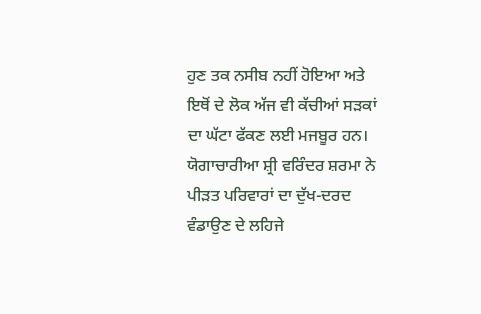ਹੁਣ ਤਕ ਨਸੀਬ ਨਹੀਂ ਹੋਇਆ ਅਤੇ ਇਥੋਂ ਦੇ ਲੋਕ ਅੱਜ ਵੀ ਕੱਚੀਆਂ ਸੜਕਾਂ ਦਾ ਘੱਟਾ ਫੱਕਣ ਲਈ ਮਜਬੂਰ ਹਨ।
ਯੋਗਾਚਾਰੀਆ ਸ਼੍ਰੀ ਵਰਿੰਦਰ ਸ਼ਰਮਾ ਨੇ ਪੀੜਤ ਪਰਿਵਾਰਾਂ ਦਾ ਦੁੱਖ-ਦਰਦ ਵੰਡਾਉਣ ਦੇ ਲਹਿਜੇ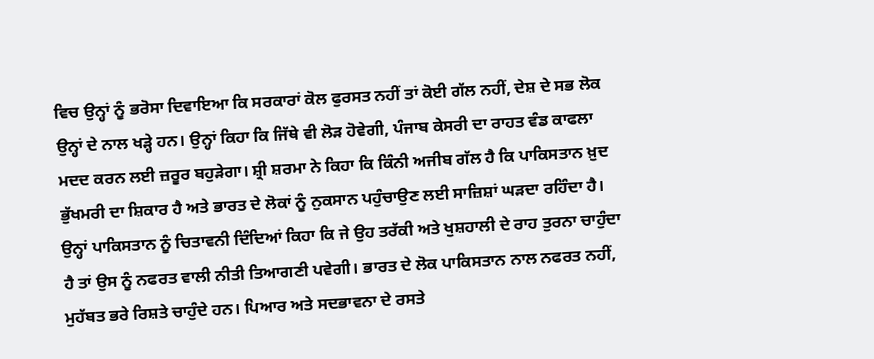ਵਿਚ ਉਨ੍ਹਾਂ ਨੂੰ ਭਰੋਸਾ ਦਿਵਾਇਆ ਕਿ ਸਰਕਾਰਾਂ ਕੋਲ ਫੁਰਸਤ ਨਹੀਂ ਤਾਂ ਕੋਈ ਗੱਲ ਨਹੀਂ, ਦੇਸ਼ ਦੇ ਸਭ ਲੋਕ ਉਨ੍ਹਾਂ ਦੇ ਨਾਲ ਖੜ੍ਹੇ ਹਨ। ਉਨ੍ਹਾਂ ਕਿਹਾ ਕਿ ਜਿੱਥੇ ਵੀ ਲੋੜ ਹੋਵੇਗੀ, ਪੰਜਾਬ ਕੇਸਰੀ ਦਾ ਰਾਹਤ ਵੰਡ ਕਾਫਲਾ ਮਦਦ ਕਰਨ ਲਈ ਜ਼ਰੂਰ ਬਹੁੜੇਗਾ। ਸ਼੍ਰੀ ਸ਼ਰਮਾ ਨੇ ਕਿਹਾ ਕਿ ਕਿੰਨੀ ਅਜੀਬ ਗੱਲ ਹੈ ਕਿ ਪਾਕਿਸਤਾਨ ਖ਼ੁਦ ਭੁੱਖਮਰੀ ਦਾ ਸ਼ਿਕਾਰ ਹੈ ਅਤੇ ਭਾਰਤ ਦੇ ਲੋਕਾਂ ਨੂੰ ਨੁਕਸਾਨ ਪਹੁੰਚਾਉਣ ਲਈ ਸਾਜ਼ਿਸ਼ਾਂ ਘੜਦਾ ਰਹਿੰਦਾ ਹੈ। ਉਨ੍ਹਾਂ ਪਾਕਿਸਤਾਨ ਨੂੰ ਚਿਤਾਵਨੀ ਦਿੰਦਿਆਂ ਕਿਹਾ ਕਿ ਜੇ ਉਹ ਤਰੱਕੀ ਅਤੇ ਖੁਸ਼ਹਾਲੀ ਦੇ ਰਾਹ ਤੁਰਨਾ ਚਾਹੁੰਦਾ ਹੈ ਤਾਂ ਉਸ ਨੂੰ ਨਫਰਤ ਵਾਲੀ ਨੀਤੀ ਤਿਆਗਣੀ ਪਵੇਗੀ। ਭਾਰਤ ਦੇ ਲੋਕ ਪਾਕਿਸਤਾਨ ਨਾਲ ਨਫਰਤ ਨਹੀਂ, ਮੁਹੱਬਤ ਭਰੇ ਰਿਸ਼ਤੇ ਚਾਹੁੰਦੇ ਹਨ। ਪਿਆਰ ਅਤੇ ਸਦਭਾਵਨਾ ਦੇ ਰਸਤੇ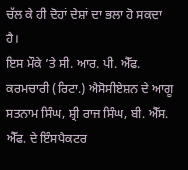ਚੱਲ ਕੇ ਹੀ ਦੋਹਾਂ ਦੇਸ਼ਾਂ ਦਾ ਭਲਾ ਹੋ ਸਕਦਾ ਹੈ।
ਇਸ ਮੌਕੇ ’ਤੇ ਸੀ. ਆਰ. ਪੀ. ਐੱਫ. ਕਰਮਚਾਰੀ (ਰਿਟਾ.) ਐਸੋਸੀਏਸ਼ਨ ਦੇ ਆਗੂ ਸਤਨਾਮ ਸਿੰਘ, ਸ਼੍ਰੀ ਰਾਜ ਸਿੰਘ, ਬੀ. ਐੱਸ. ਐੱਫ. ਦੇ ਇੰਸਪੈਕਟਰ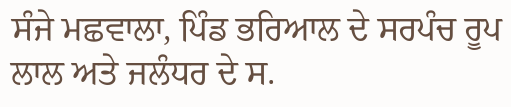ਸੰਜੇ ਮਛਵਾਲਾ, ਪਿੰਡ ਭਰਿਆਲ ਦੇ ਸਰਪੰਚ ਰੂਪ ਲਾਲ ਅਤੇ ਜਲੰਧਰ ਦੇ ਸ.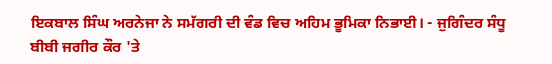ਇਕਬਾਲ ਸਿੰਘ ਅਰਨੇਜਾ ਨੇ ਸਮੱਗਰੀ ਦੀ ਵੰਡ ਵਿਚ ਅਹਿਮ ਭੂਮਿਕਾ ਨਿਭਾਈ। - ਜੁਗਿੰਦਰ ਸੰਧੂ
ਬੀਬੀ ਜਗੀਰ ਕੌਰ 'ਤੇ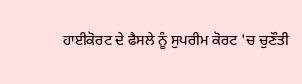ਹਾਈਕੋਰਟ ਦੇ ਫੈਸਲੇ ਨੂੰ ਸੁਪਰੀਮ ਕੋਰਟ 'ਚ ਚੁਣੌਤੀ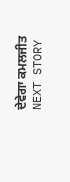ਦੇਵੇਗਾ ਕਮਲਜੀਤ
NEXT STORY